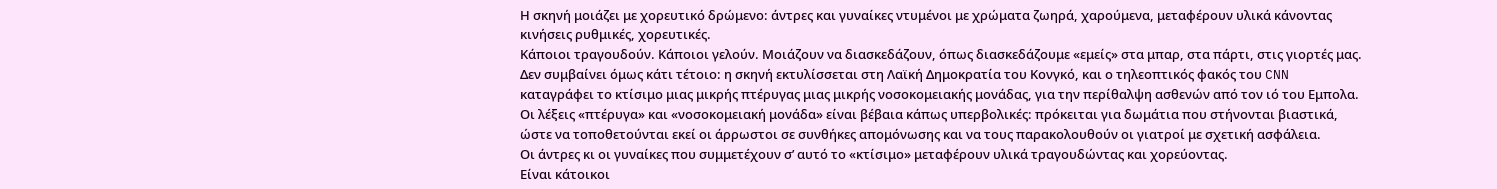Η σκηνή μοιάζει με χορευτικό δρώμενο: άντρες και γυναίκες ντυμένοι με χρώματα ζωηρά, χαρούμενα, μεταφέρουν υλικά κάνοντας κινήσεις ρυθμικές, χορευτικές.
Κάποιοι τραγουδούν. Κάποιοι γελούν. Μοιάζουν να διασκεδάζουν, όπως διασκεδάζουμε «εμείς» στα μπαρ, στα πάρτι, στις γιορτές μας. Δεν συμβαίνει όμως κάτι τέτοιο: η σκηνή εκτυλίσσεται στη Λαϊκή Δημοκρατία του Κονγκό, και ο τηλεοπτικός φακός του CNN καταγράφει το κτίσιμο μιας μικρής πτέρυγας μιας μικρής νοσοκομειακής μονάδας, για την περίθαλψη ασθενών από τον ιό του Εμπολα.
Οι λέξεις «πτέρυγα» και «νοσοκομειακή μονάδα» είναι βέβαια κάπως υπερβολικές: πρόκειται για δωμάτια που στήνονται βιαστικά, ώστε να τοποθετούνται εκεί οι άρρωστοι σε συνθήκες απομόνωσης και να τους παρακολουθούν οι γιατροί με σχετική ασφάλεια.
Οι άντρες κι οι γυναίκες που συμμετέχουν σ’ αυτό το «κτίσιμο» μεταφέρουν υλικά τραγουδώντας και χορεύοντας.
Είναι κάτοικοι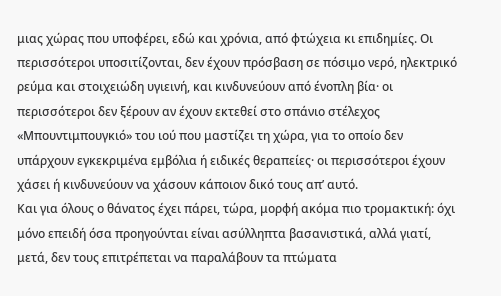μιας χώρας που υποφέρει, εδώ και χρόνια, από φτώχεια κι επιδημίες. Οι περισσότεροι υποσιτίζονται, δεν έχουν πρόσβαση σε πόσιμο νερό, ηλεκτρικό ρεύμα και στοιχειώδη υγιεινή, και κινδυνεύουν από ένοπλη βία· οι περισσότεροι δεν ξέρουν αν έχουν εκτεθεί στο σπάνιο στέλεχος «Μπουντιμπουγκιό» του ιού που μαστίζει τη χώρα, για το οποίο δεν υπάρχουν εγκεκριμένα εμβόλια ή ειδικές θεραπείες· οι περισσότεροι έχουν χάσει ή κινδυνεύουν να χάσουν κάποιον δικό τους απ’ αυτό.
Και για όλους ο θάνατος έχει πάρει, τώρα, μορφή ακόμα πιο τρομακτική: όχι μόνο επειδή όσα προηγούνται είναι ασύλληπτα βασανιστικά, αλλά γιατί, μετά, δεν τους επιτρέπεται να παραλάβουν τα πτώματα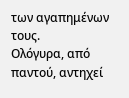των αγαπημένων τους.
Ολόγυρα, από παντού, αντηχεί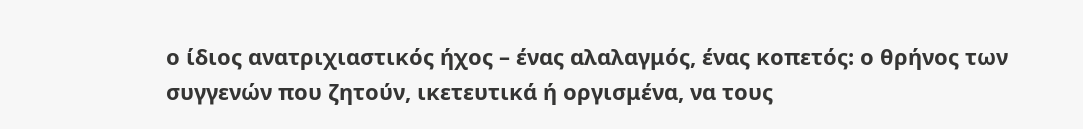ο ίδιος ανατριχιαστικός ήχος – ένας αλαλαγμός, ένας κοπετός: ο θρήνος των συγγενών που ζητούν, ικετευτικά ή οργισμένα, να τους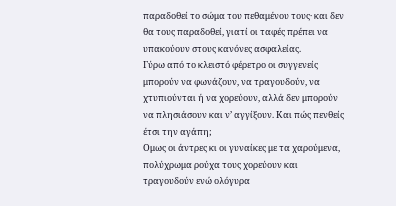παραδοθεί το σώμα του πεθαμένου τους· και δεν θα τους παραδοθεί, γιατί οι ταφές πρέπει να υπακούουν στους κανόνες ασφαλείας.
Γύρω από το κλειστό φέρετρο οι συγγενείς μπορούν να φωνάζουν, να τραγουδούν, να χτυπιούνται ή να χορεύουν, αλλά δεν μπορούν να πλησιάσουν και ν’ αγγίξουν. Και πώς πενθείς έτσι την αγάπη;
Ομως οι άντρες κι οι γυναίκες με τα χαρούμενα, πολύχρωμα ρούχα τους χορεύουν και τραγουδούν ενώ ολόγυρα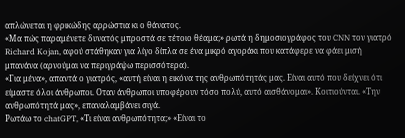απλώνεται η φρικώδης αρρώστια κι ο θάνατος.
«Μα πώς παραμένετε δυνατός μπροστά σε τέτοιο θέαμα;» ρωτά η δημοσιογράφος του CNN τον γιατρό Richard Kojan, αφού στάθηκαν για λίγο δίπλα σε ένα μικρό αγοράκι που κατάφερε να φάει μισή μπανάνα (αρνούμαι να περιγράψω περισσότερα).
«Για μένα», απαντά ο γιατρός, «αυτή είναι η εικόνα της ανθρωπότητάς μας. Είναι αυτό που δείχνει ότι είμαστε όλοι άνθρωποι. Οταν άνθρωποι υποφέρουν τόσο πολύ, αυτό αισθάνομαι». Κοιτιούνται. «Την ανθρωπότητά μας», επαναλαμβάνει σιγά.
Ρωτάω το chatGPT, «Τι είναι ανθρωπότητα;» «Είναι το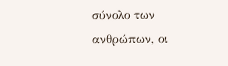σύνολο των ανθρώπων, οι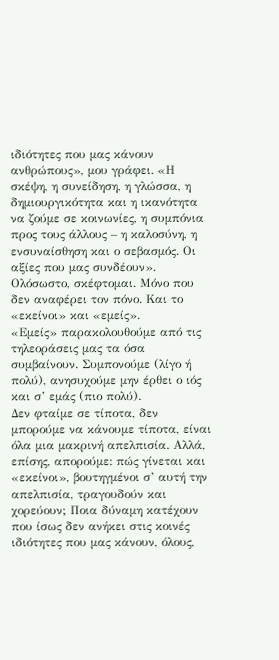ιδιότητες που μας κάνουν ανθρώπους», μου γράφει. «Η σκέψη, η συνείδηση, η γλώσσα, η δημιουργικότητα και η ικανότητα να ζούμε σε κοινωνίες, η συμπόνια προς τους άλλους – η καλοσύνη, η ενσυναίσθηση και ο σεβασμός. Οι αξίες που μας συνδέουν». Ολόσωστο, σκέφτομαι. Μόνο που δεν αναφέρει τον πόνο. Και το «εκείνοι» και «εμείς».
«Εμείς» παρακολουθούμε από τις τηλεοράσεις μας τα όσα συμβαίνουν. Συμπονούμε (λίγο ή πολύ), ανησυχούμε μην έρθει ο ιός και σ’ εμάς (πιο πολύ).
Δεν φταίμε σε τίποτα, δεν μπορούμε να κάνουμε τίποτα, είναι όλα μια μακρινή απελπισία. Αλλά, επίσης, απορούμε: πώς γίνεται και «εκείνοι», βουτηγμένοι σ’ αυτή την απελπισία, τραγουδούν και χορεύουν; Ποια δύναμη κατέχουν που ίσως δεν ανήκει στις κοινές ιδιότητες που μας κάνουν, όλους,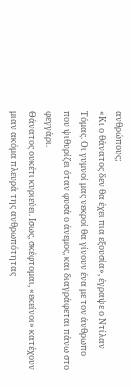ανθρώπους;
«Κι ο θάνατος δεν θα έχει πια εξουσία», έγραψε ο Ντίλαν Τόμας. Οι γυμνοί μας νεκροί θα γίνουν ένα με τον άνθρωπο που ψιθυρίζει όταν φυσά ο άνεμος, και διαγράφεται πάνω στο φεγγάρι.
Θάνατος ουκέτι κυριεύει. Ισως, σκέφτομαι, «εκείνοι» κατέχουν μιαν ακόμα πλευρά της ανθρωπότητας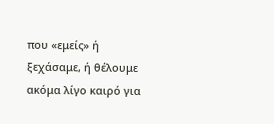που «εμείς» ή ξεχάσαμε, ή θέλουμε ακόμα λίγο καιρό για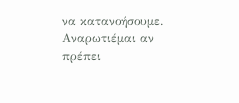να κατανοήσουμε. Αναρωτιέμαι αν πρέπει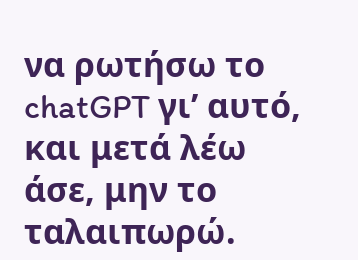να ρωτήσω το chatGPT γι’ αυτό, και μετά λέω άσε, μην το ταλαιπωρώ.